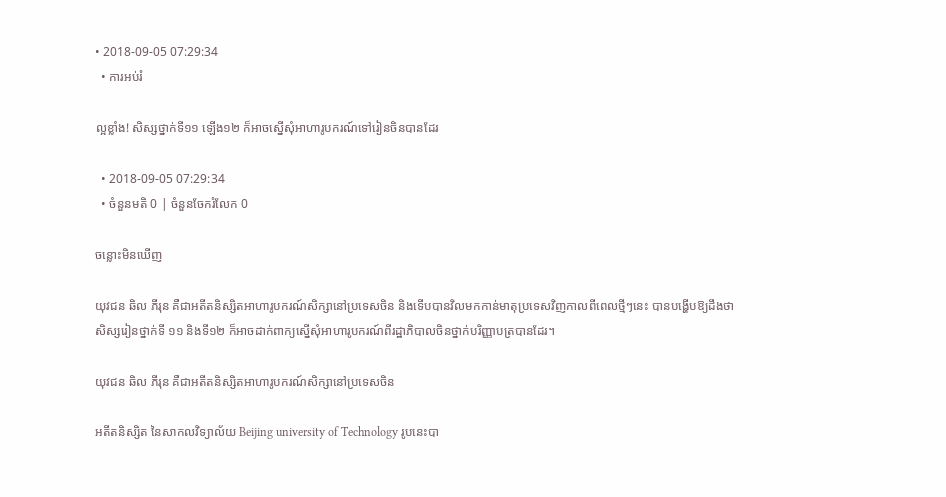• 2018-09-05 07:29:34
  • ការអប់រំ

ល្អខ្លាំង! សិស្សថ្នាក់ទី១១ ឡើង១២ ក៏អាចស្នើសុំអាហារូបករណ៍ទៅរៀនចិនបានដែរ

  • 2018-09-05 07:29:34
  • ចំនួនមតិ 0 | ចំនួនចែករំលែក 0

ចន្លោះមិនឃើញ

យុវជន ឆិល ភីរុន គឺជាអតីតនិស្សិតអាហារូបករណ៍សិក្សានៅប្រទេសចិន និងទើបបានវិលមកកាន់មាតុប្រទេសវិញកាលពីពេលថ្មីៗនេះ បានបង្ហើបឱ្យដឹងថា សិស្សរៀនថ្នាក់ទី ១១ និងទី១២ ក៏អាចដាក់ពាក្យស្នើសុំអាហារូបករណ៍ពីរដ្ឋាភិបាលចិនថ្នាក់បរិញ្ញាបត្របានដែរ។

យុវជន ឆិល ភីរុន គឺជាអតីតនិស្សិតអាហារូបករណ៍សិក្សានៅប្រទេសចិន

អតីតនិស្សិត នៃសាកលវិទ្យាល័យ Beijing university of Technology រូបនេះបា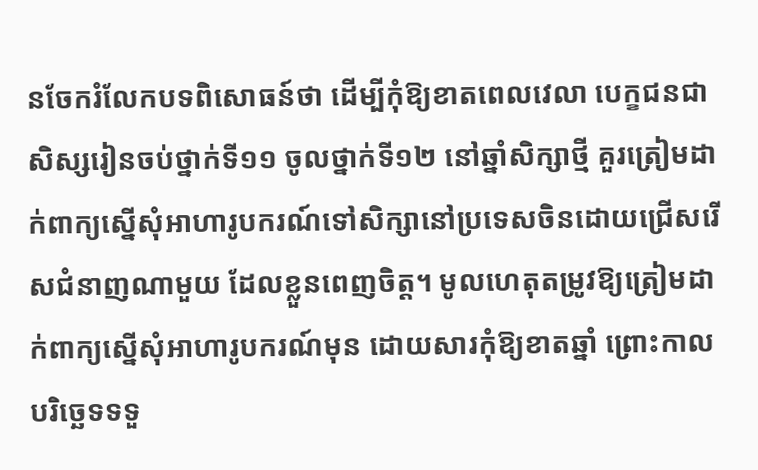នចែករំលែកបទពិសោធន៍ថា ដើម្បីកុំឱ្យខាតពេលវេលា បេក្ខជនជាសិស្សរៀនចប់ថ្នាក់ទី១១ ចូលថ្នាក់ទី១២ នៅឆ្នាំសិក្សាថ្មី គួរត្រៀមដាក់ពាក្យស្នើសុំអាហារូបករណ៍ទៅសិក្សានៅប្រទេសចិនដោយជ្រើសរើសជំនាញណាមួយ ដែលខ្លួនពេញចិត្ត។ មូលហេតុតម្រូវឱ្យត្រៀមដាក់ពាក្យស្នើសុំអាហារូបករណ៍មុន ដោយសារកុំឱ្យខាតឆ្នាំ ព្រោះកាលបរិច្ឆេទទទួ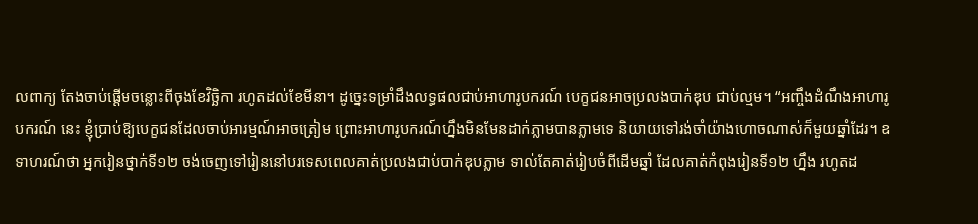លពាក្យ តែងចាប់ផ្ដើមចន្លោះពីចុងខែវិច្ឆិកា រហូតដល់ខែមីនា។ ដូច្នេះទម្រាំដឹងលទ្ធផលជាប់អាហារូបករណ៍ បេក្ខជនអាចប្រលងបាក់ឌុប ជាប់ល្មម។ “អញ្ចឹងដំណឹងអាហារូបករណ៍ នេះ ខ្ញុំប្រាប់ឱ្យបេក្ខជនដែលចាប់អារម្មណ៍អាចត្រៀម ព្រោះអាហារូបករណ៍ហ្នឹងមិនមែនដាក់ភ្លាមបានភ្លាមទេ និយាយទៅរង់ចាំយ៉ាងហោចណាស់ក៏មួយឆ្នាំដែរ។ ឧទាហរណ៍ថា អ្នករៀនថ្នាក់ទី១២ ចង់ចេញទៅរៀននៅបរទេសពេលគាត់ប្រលងជាប់បាក់ឌុបភ្លាម ទាល់តែគាត់រៀបចំពីដើមឆ្នាំ ដែលគាត់កំពុងរៀនទី១២ ហ្នឹង រហូតដ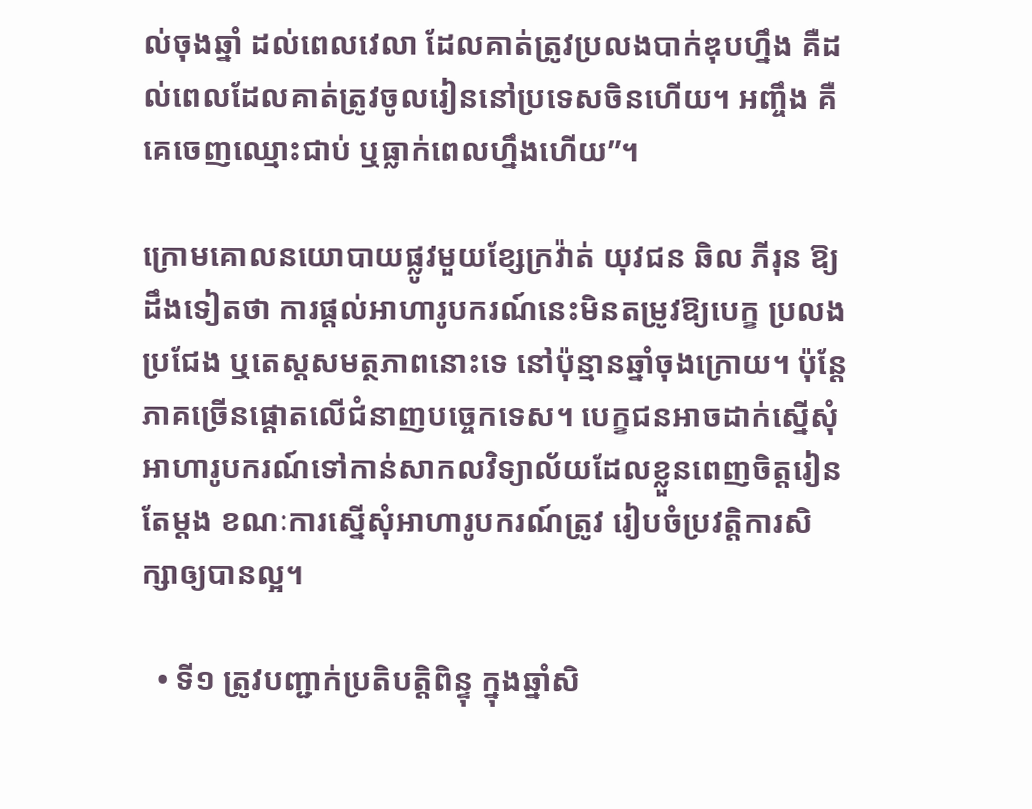ល់ចុងឆ្នាំ ដល់ពេលវេលា ដែលគាត់ត្រូវប្រលងបាក់ឌុបហ្នឹង គឺដល់ពេលដែលគាត់ត្រូវចូលរៀននៅប្រទេសចិនហើយ។ អញ្ចឹង គឺគេចេញឈ្មោះជាប់ ឬធ្លាក់ពេលហ្នឹងហើយ”។

ក្រោមគោលនយោបាយផ្លូវមួយខ្សែក្រវ៉ាត់ យុវជន ឆិល ភីរុន ឱ្យដឹងទៀតថា ការផ្តល់អាហារូបករណ៍នេះមិនតម្រូវឱ្យបេក្ខ ប្រលងប្រជែង ឬតេស្តសមត្ថភាពនោះទេ នៅប៉ុន្មានឆ្នាំចុងក្រោយ។ ប៉ុន្តែភាគច្រើនផ្ដោតលើជំនាញបច្ចេកទេស។ បេក្ខជនអាចដាក់ស្នើសុំអាហារូបករណ៍ទៅកាន់សាកលវិទ្យាល័យដែលខ្លួនពេញចិត្តរៀនតែម្តង ខណៈការស្នើសុំអាហារូបករណ៍ត្រូវ រៀបចំប្រវត្តិការសិក្សាឲ្យបានល្អ។

  • ទី១ ត្រូវបញ្ជាក់ប្រតិបត្តិពិន្ទុ ក្នុងឆ្នាំសិ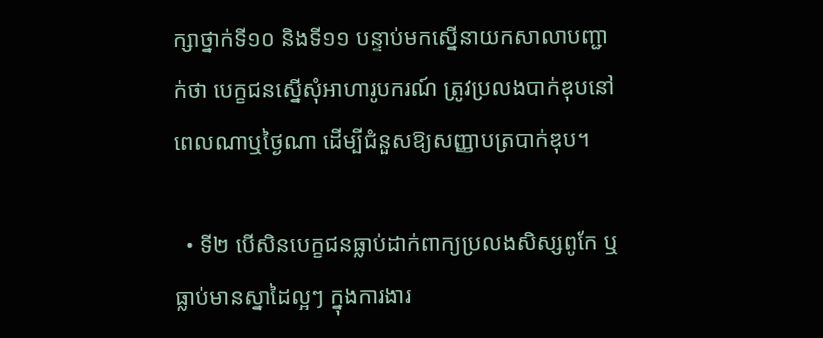ក្សាថ្នាក់ទី១០ និងទី១១ បន្ទាប់មកស្នើនាយកសាលាបញ្ជាក់ថា បេក្ខជនស្នើសុំអាហារូបករណ៍ ត្រូវប្រលងបាក់ឌុបនៅពេលណាឬថ្ងៃណា ដើម្បីជំនួសឱ្យសញ្ញាបត្របាក់ឌុប។

  • ទី២ បើសិនបេក្ខជនធ្លាប់ដាក់ពាក្យប្រលងសិស្សពូកែ ឬធ្លាប់មានស្នាដៃល្អៗ ក្នុងការងារ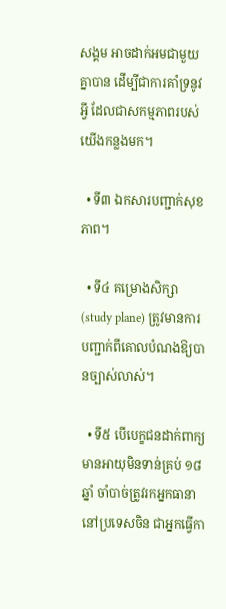សង្គម អាចដាក់អមជាមួយគ្នាបាន ដើម្បីជាការគាំទ្រនូវអ្វី ដែលជាសកម្មភាពរបស់យើងកន្លងមក។

  • ទី៣ ឯកសារបញ្ជាក់សុខភាព។

  • ទី៤ គម្រោងសិក្សា (study plane) ត្រូវមានការបញ្ជាក់ពីគោលបំណងឱ្យបានច្បាស់លាស់។

  • ទី៥ បើបេក្ខជនដាក់ពាក្យមានអាយុមិនទាន់គ្រប់ ១៨ ឆ្នាំ ចាំបាច់ត្រូវរកអ្នកធានានៅប្រទេសចិន ជាអ្នកធ្វើកា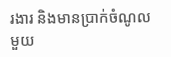រងារ និងមានប្រាក់ចំណូលមួយ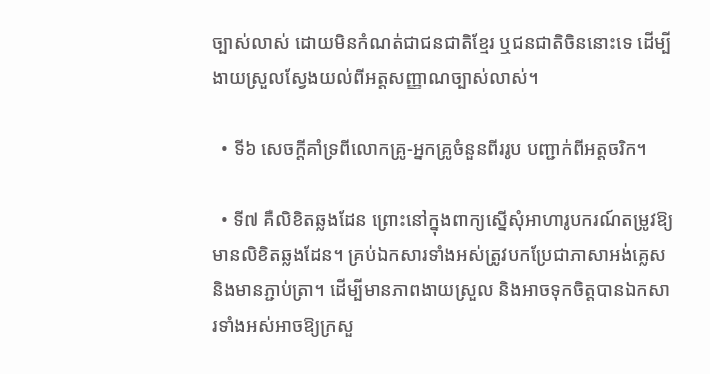ច្បាស់លាស់ ដោយមិនកំណត់ជាជនជាតិខ្មែរ ឬជនជាតិចិននោះទេ ដើម្បីងាយស្រួលស្វែងយល់ពីអត្តសញ្ញាណច្បាស់លាស់។

  • ទី៦ សេចក្ដីគាំទ្រពីលោកគ្រូ-អ្នកគ្រូចំនួនពីររូប បញ្ជាក់ពីអត្តចរិក។

  • ទី៧ គឺលិខិតឆ្លងដែន ព្រោះនៅក្នុងពាក្យស្នើសុំអាហារូបករណ៍តម្រូវឱ្យមានលិខិតឆ្លងដែន។ គ្រប់ឯកសារទាំងអស់ត្រូវបកប្រែជាភាសាអង់គ្លេស និងមានភ្ជាប់ត្រា។ ដើម្បីមានភាពងាយស្រួល និងអាចទុកចិត្តបានឯកសារទាំងអស់អាចឱ្យក្រសួ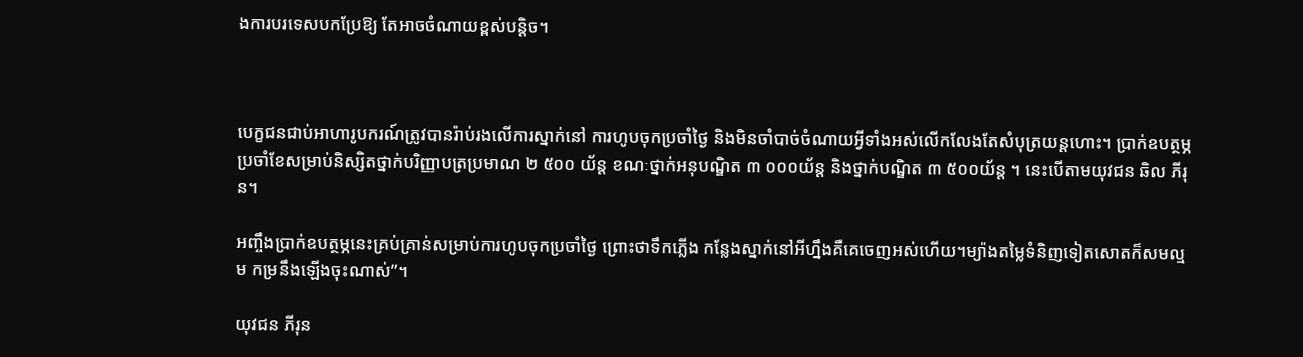ងការបរទេសបកប្រែឱ្យ តែអាចចំណាយខ្ពស់បន្តិច។



បេក្ខជនជាប់អាហារូបករណ៍ត្រូវបានរ៉ាប់រងលើការស្នាក់នៅ ការហូបចុកប្រចាំថ្ងៃ និងមិនចាំបាច់ចំណាយអ្វីទាំងអស់លើកលែងតែសំបុត្រយន្តហោះ។ ប្រាក់ឧបត្ថម្ភប្រចាំខែសម្រាប់និស្សិតថ្នាក់បរិញ្ញាបត្រប្រមាណ ២ ៥០០ យ័ន្ត ខណៈថ្នាក់អនុបណ្ឌិត ៣ ០០០យ័ន្ត និងថ្នាក់បណ្ឌិត ៣ ៥០០យ័ន្ត ។ នេះបើតាមយុវជន ឆិល ភីរុន។

អញ្ចឹងប្រាក់ឧបត្ថម្ភនេះគ្រប់គ្រាន់សម្រាប់ការហូបចុកប្រចាំថ្ងៃ ព្រោះថាទឹកភ្លើង កន្លែងស្នាក់នៅអីហ្នឹងគឺគេចេញអស់ហើយ។ម្យ៉ាងតម្លៃទំនិញទៀតសោតក៏សមល្មម កម្រនឹងឡើងចុះណាស់”។

យុវជន ភីរុន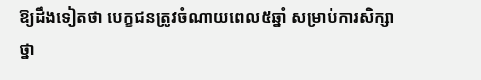ឱ្យដឹងទៀតថា បេក្ខជនត្រូវចំណាយពេល៥ឆ្នាំ សម្រាប់ការសិក្សាថ្នា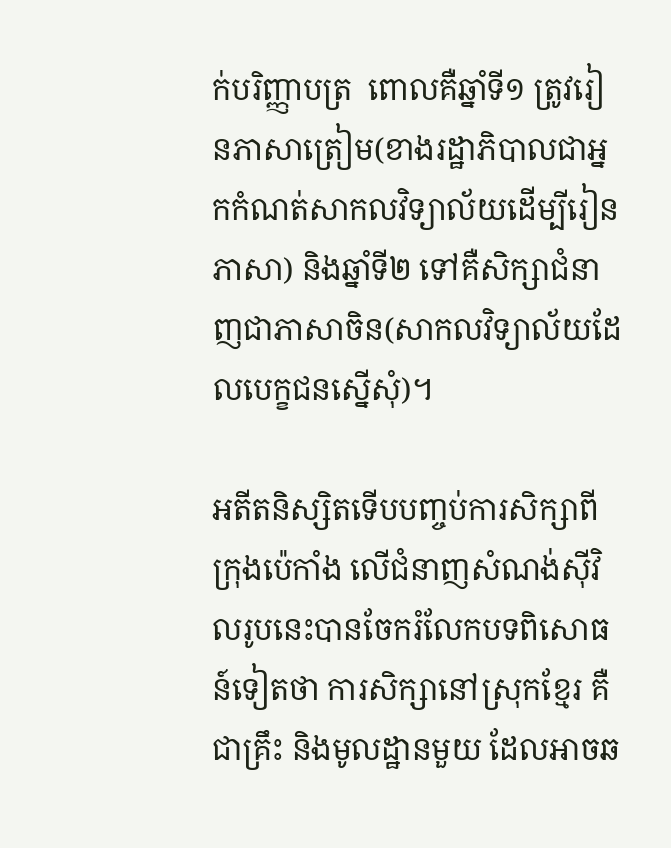ក់បរិញ្ញាបត្រ  ពោលគឺឆ្នាំទី១ ត្រូវរៀនភាសាត្រៀម(ខាងរដ្ឋាភិបាលជាអ្នកកំណត់សាកលវិទ្យាល័យដើម្បីរៀនភាសា) និងឆ្នាំទី២ ទៅគឺសិក្សាជំនាញជាភាសាចិន(សាកលវិទ្យាល័យដែលបេក្ខជនស្នើសុំ)។

អតីតនិស្សិតទើបបញ្ចប់ការសិក្សាពីក្រុងប៉េកាំង លើជំនាញសំណង់ស៊ីវិលរូបនេះបានចែករំលែកបទពិសោធន៍ទៀតថា ការសិក្សានៅស្រុកខ្មែរ គឺជាគ្រឹះ និងមូលដ្ឋានមួយ ដែលអាចឆ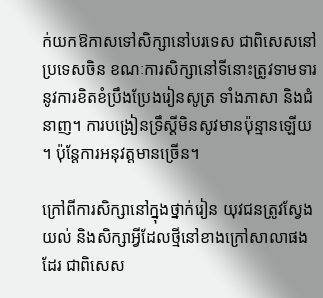ក់យកឱកាសទៅសិក្សានៅបរទេស ជាពិសេសនៅប្រទេសចិន ខណៈការសិក្សានៅទីនោះត្រូវទាមទារនូវការខិតខំប្រឹងប្រែងរៀនសូត្រ ទាំងភាសា និងជំនាញ។ ការបង្រៀនទ្រឹស្ដីមិនសូវមានប៉ុន្មានឡើយ។ ប៉ុន្តែការអនុវត្តមានច្រើន។

ក្រៅពីការសិក្សានៅក្នុងថ្នាក់រៀន យុវជនត្រូវស្វែងយល់ និងសិក្សាអ្វីដែលថ្មីនៅខាងក្រៅសាលាផងដែរ ជាពិសេស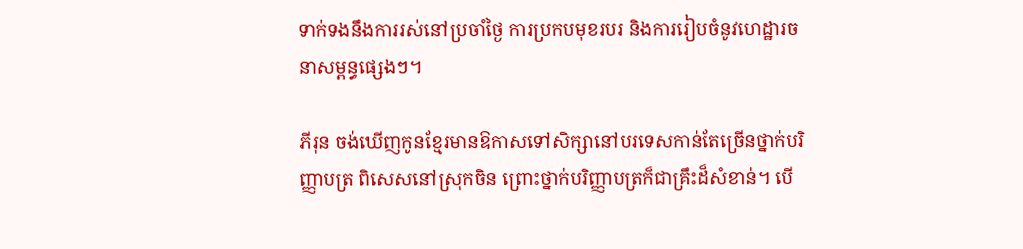ទាក់ទងនឹងការរស់នៅប្រចាំថ្ងៃ ការប្រកបមុខរបរ និងការរៀបចំនូវហេដ្ឋារចនាសម្ពន្ធផ្សេងៗ។

ភីរុន ចង់ឃើញកូនខ្មែរមានឱកាសទៅសិក្សានៅបរទេសកាន់តែច្រើនថ្នាក់បរិញ្ញាបត្រ ពិសេសនៅស្រុកចិន ព្រោះថ្នាក់បរិញ្ញាបត្រក៏ជាគ្រឹះដ៏សំខាន់។ បើ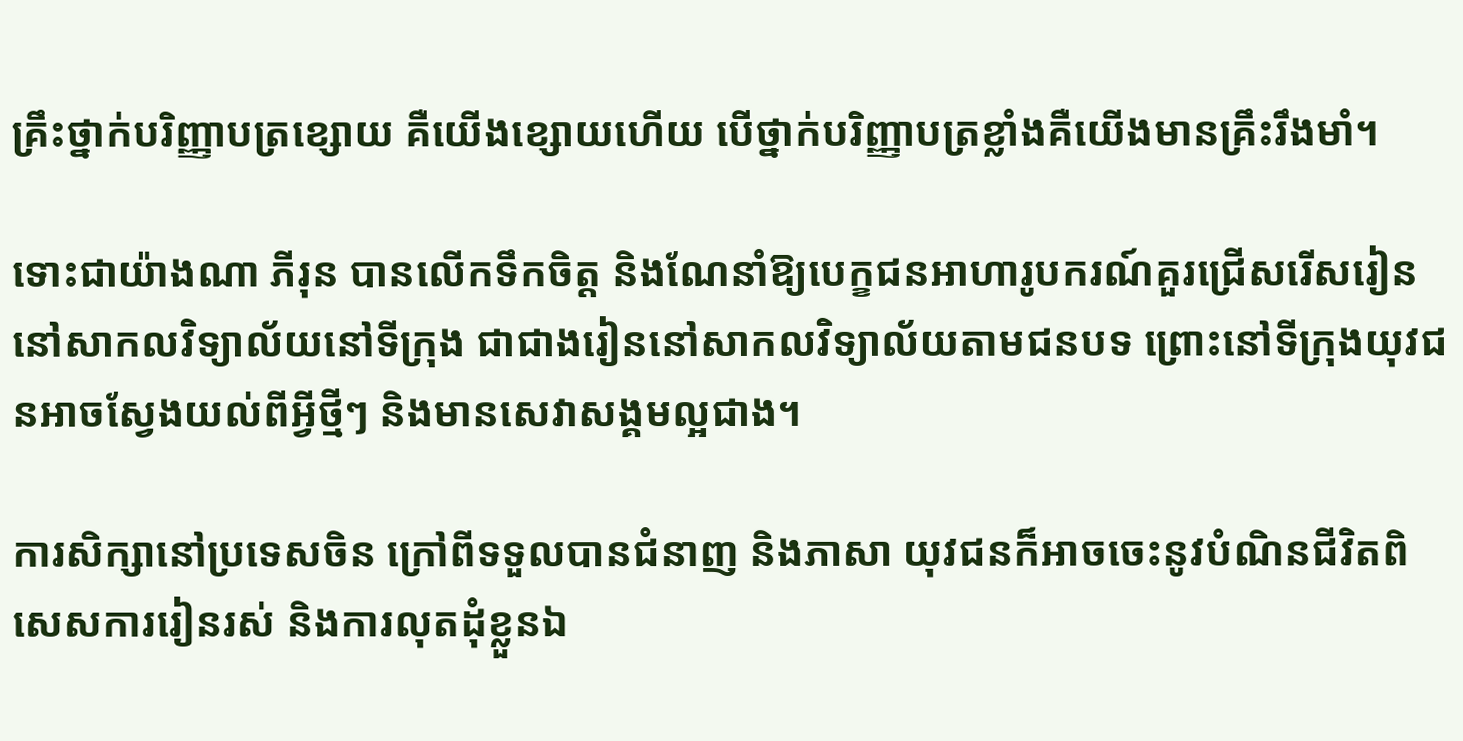គ្រឹះថ្នាក់បរិញ្ញាបត្រខ្សោយ គឺយើងខ្សោយហើយ បើថ្នាក់បរិញ្ញាបត្រខ្លាំងគឺយើងមានគ្រឹះរឹងមាំ។

ទោះជាយ៉ាងណា ភីរុន បានលើកទឹកចិត្ត និងណែនាំឱ្យបេក្ខជនអាហារូបករណ៍គួរជ្រើសរើសរៀន នៅសាកលវិទ្យាល័យនៅទីក្រុង ជាជាងរៀននៅសាកលវិទ្យាល័យតាមជនបទ ព្រោះនៅទីក្រុងយុវជនអាចស្វែងយល់ពីអ្វីថ្មីៗ និងមានសេវាសង្គមល្អជាង។

ការសិក្សានៅប្រទេសចិន ក្រៅពីទទួលបានជំនាញ និងភាសា យុវជនក៏អាចចេះនូវបំណិនជីវិតពិសេសការរៀនរស់ និងការលុតដុំខ្លួនឯ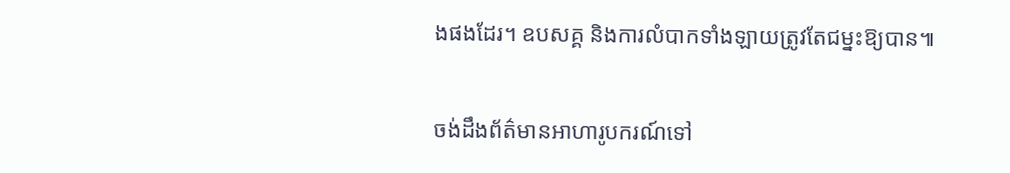ងផងដែរ។ ឧបសគ្គ និងការលំបាកទាំងឡាយត្រូវតែជម្នះឱ្យបាន៕

ចង់ដឹងព័ត៌មានអាហារូបករណ៍ទៅ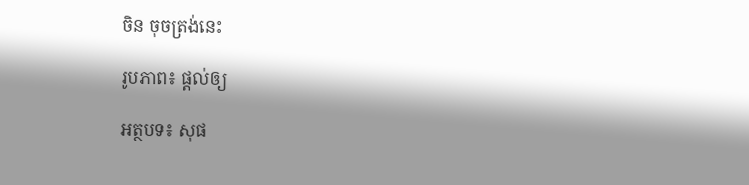ចិន ចុចត្រង់នេះ

រូបភាព៖ ផ្ដល់ឲ្យ

អត្ថបទ៖ សុផ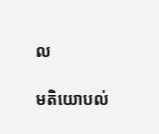ល

មតិយោបល់